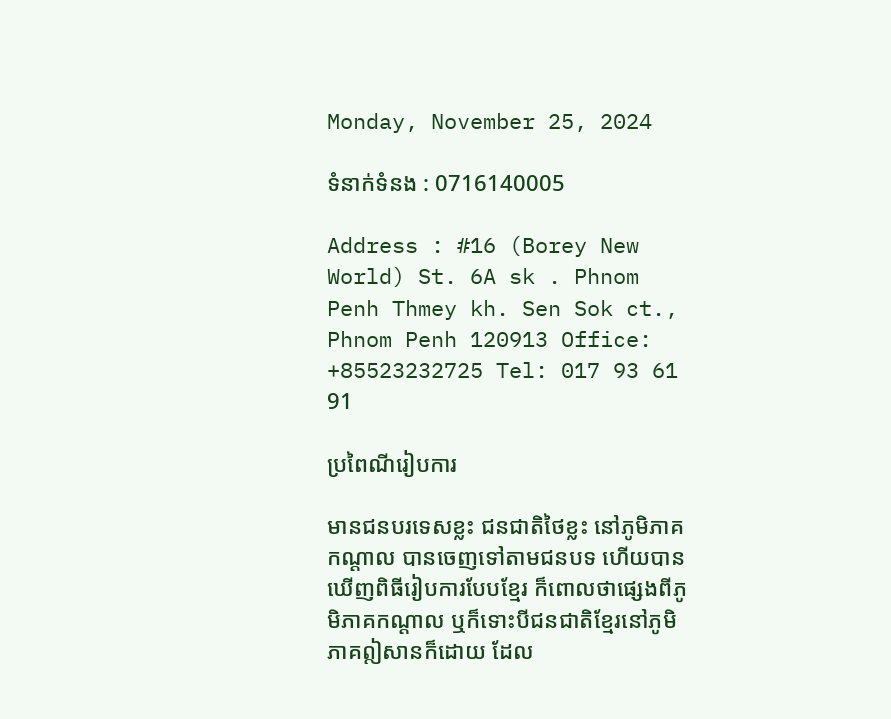Monday, November 25, 2024

ទំនាក់ទំនង : 0716140005

Address : #16 (Borey New World) St. 6A sk . Phnom Penh Thmey kh. Sen Sok ct., Phnom Penh 120913 Office: +85523232725 Tel: 017 93 61 91

ប្រពៃណីរៀបការ

មានជនបរទេសខ្លះ ជនជាតិថៃខ្លះ នៅភូមិភាគកណ្ដាល បានចេញទៅតាមជនបទ ហើយបានឃើញពិធីរៀបការបែបខ្មែរ ក៏ពោលថាផ្សេងពីភូមិភាគកណ្ដាល ឬក៏ទោះបីជនជាតិខ្មែរនៅភូមិភាគឦសានក៏ដោយ ដែល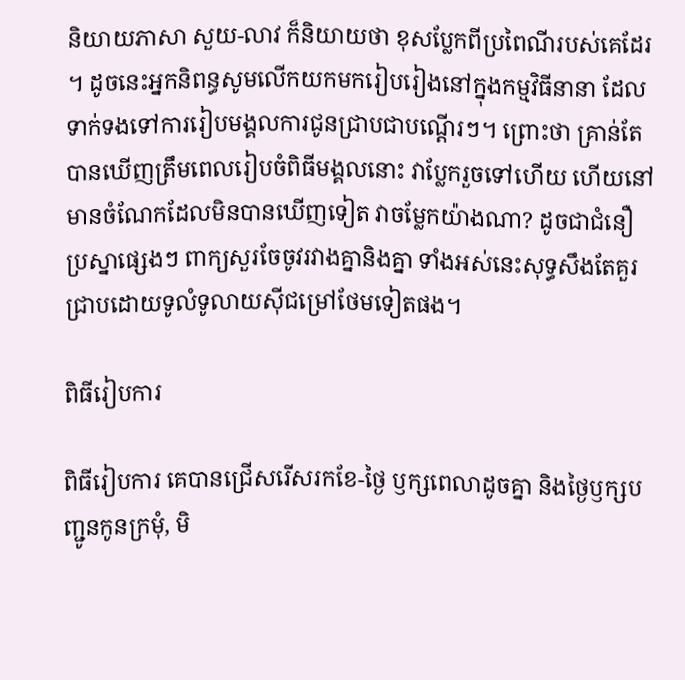និយាយភាសា សួយ-លាវ ក៏និយាយថា ខុសប្លែកពីប្រពៃណីរបស់គេដែរ។ ដូចនេះអ្នកនិពន្ធសូមលើកយកមករៀបរៀងនៅក្នុងកម្មវិធីនានា ដែលទាក់ទងទៅការរៀបមង្គលការជូនជ្រាបជាបណ្ដើរៗ។ ព្រោះថា គ្រាន់តែបានឃើញត្រឹមពេលរៀបចំពិធីមង្គលនោះ វាប្លែករួចទៅហើយ ហើយនៅមានចំណែកដែលមិនបានឃើញទៀត វាចម្លែកយ៉ាងណា? ដូចជាជំនឿ ប្រស្នាផ្សេងៗ ពាក្យសួរចែចូវរវាងគ្នានិងគ្នា ទាំងអស់នេះសុទ្ធសឹងតែគួរជ្រាបដោយទូលំទូលាយស៊ីជម្រៅថែមទៀតផង។

ពិធីរៀបការ

ពិធីរៀបការ គេបានជ្រើសរើសរកខែ-ថ្ងៃ ឫក្សពេលាដូចគ្នា និងថ្ងៃឫក្សបញ្ជូនកូនក្រមុំ, មិ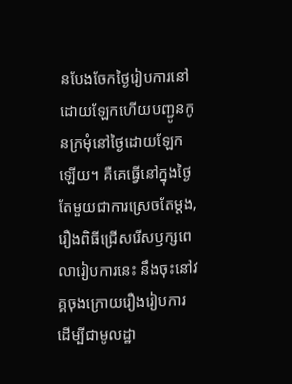នបែងចែកថ្ងៃរៀបការនៅដោយឡែកហើយបញ្ជូនកូនក្រមុំនៅថ្ងៃដោយឡែកឡើយ។ គឺគេធ្វើនៅក្នុងថ្ងៃតែមួយជាការស្រេចតែម្ដង, រឿងពិធីជ្រើសរើសឫក្សពេលារៀបការនេះ នឹងចុះនៅវគ្គចុងក្រោយរឿងរៀបការ ដើម្បីជាមូលដ្ឋា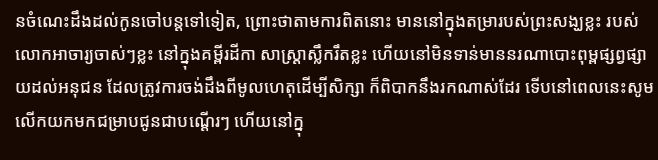នចំណេះដឹងដល់កូនចៅបន្ដទៅទៀត, ព្រោះថាតាមការពិតនោះ មាននៅក្នុងតម្រារបស់ព្រះសង្ឃខ្លះ របស់លោកអាចារ្យចាស់ៗខ្លះ នៅក្នុងគម្ពីរដីកា សាស្ដ្រាស្លឹករឹតខ្លះ ហើយនៅមិនទាន់មាននរណាបោះពុម្ពផ្សព្វផ្សាយដល់អនុជន ដែលត្រូវការចង់ដឹងពីមូលហេតុដើម្បីសិក្សា ក៏ពិបាកនឹងរកណាស់ដែរ ទើបនៅពេលនេះសូមលើកយកមកជម្រាបជូនជាបណ្ដើរៗ ហើយនៅក្នុ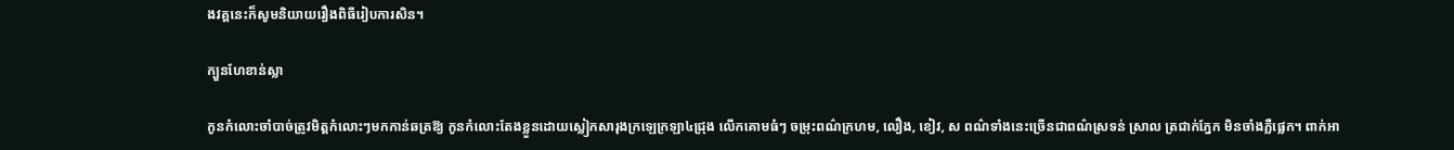ងវគ្គនេះក៏សូមនិយាយរឿងពិធីរៀបការសិន។

ក្បួនហែខាន់ស្លា

កូនកំលោះចាំបាច់ត្រូវមិត្ដកំលោះៗមកកាន់ឆត្រឱ្យ កូនកំលោះតែងខ្លួនដោយស្លៀកសារុងក្រឡេក្រឡា៤ជ្រុង លើកគោមធំៗ ចម្រុះពណ៌ក្រហម, លឿង, ខៀវ, ស ពណ៌ទាំងនេះច្រើនជាពណ៌ស្រទន់ ស្រាល ត្រជាក់ភ្នែក មិនចាំងភ្លឺផ្លេក។ ពាក់អា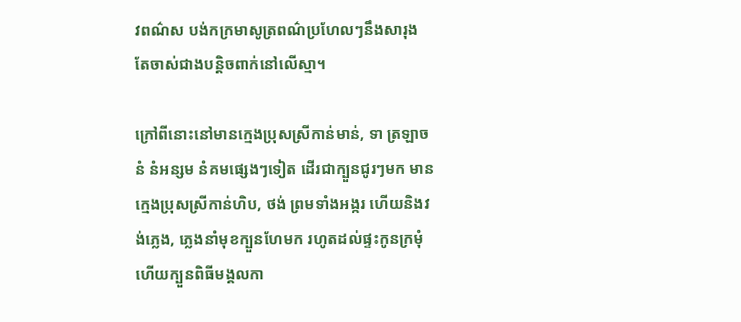វពណ៌ស បង់កក្រមាសូត្រពណ៌ប្រហែលៗនឹងសារុង តែចាស់ជាងបន្ដិចពាក់នៅលើស្មា។

ក្រៅពីនោះនៅមានក្មេងប្រុសស្រីកាន់មាន់, ទា ត្រឡាច នំ នំអន្សម នំគមផ្សេងៗទៀត ដើរជាក្បួនជូរៗមក មានក្មេងប្រុសស្រីកាន់ហិប, ថង់ ព្រមទាំងអង្ករ ហើយនិងវង់ភ្លេង, ភ្លេងនាំមុខក្បួនហែមក រហូតដល់ផ្ទះកូនក្រមុំ ហើយក្បួនពិធីមង្គលកា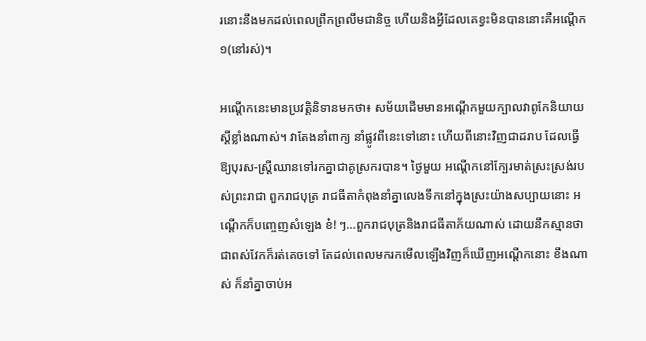រនោះនឹងមកដល់ពេលព្រឹកព្រលឹមជានិច្ច ហើយនិងអ្វីដែលគេខ្វះមិនបាននោះគឺអណ្ដើក១(នៅរស់)។

អណ្ដើកនេះមានប្រវត្តិនិទានមកថា៖ សម័យដើមមានអណ្ដើកមួយក្បាលវាពូកែនិយាយស្ដីខ្លាំងណាស់។ វាតែងនាំពាក្យ នាំផ្លូវពីនេះទៅនោះ ហើយពីនោះវិញជាដរាប ដែលធ្វើឱ្យបុរស-ស្ដ្រីឈានទៅរកគ្នាជាគូស្រករបាន។ ថ្ងៃមួយ អណ្ដើកនៅក្បែរមាត់ស្រះស្រង់របស់ព្រះរាជា ពួករាជបុត្រ រាជធីតាកំពុងនាំគ្នាលេងទឹកនៅក្នុងស្រះយ៉ាងសប្បាយនោះ អណ្ដើកក៏បញ្ចេញសំឡេង ខ៎! ៗ…ពួករាជបុត្រនិងរាជធីតាភ័យណាស់ ដោយនឹកស្មានថាជាពស់វែកក៏រត់គេចទៅ តែដល់ពេលមករកមើលឡើងវិញក៏ឃើញអណ្ដើកនោះ ខឹងណាស់ ក៏នាំគ្នាចាប់អ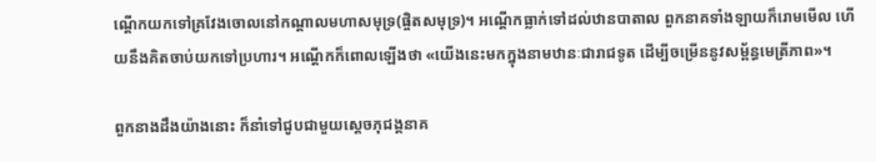ណ្ដើកយកទៅគ្រវែងចោលនៅកណ្ដាលមហាសមុទ្រ(ផ្ចិតសមុទ្រ)។ អណ្ដើកធ្លាក់ទៅដល់ឋានបាតាល ពួកនាគទាំងឡាយក៏រោមមើល ហើយនឹងគិតចាប់យកទៅប្រហារ។ អណ្ដើកក៏ពោលឡើងថា «យើងនេះមកក្នុងនាមឋានៈជារាជទូត ដើម្បីចម្រើននូវសម្ព័ន្ធមេត្រីភាព»។

ពួកនាងដឹងយ៉ាងនោះ ក៏នាំទៅជូបជាមួយស្ដេចភុជង្គនាគ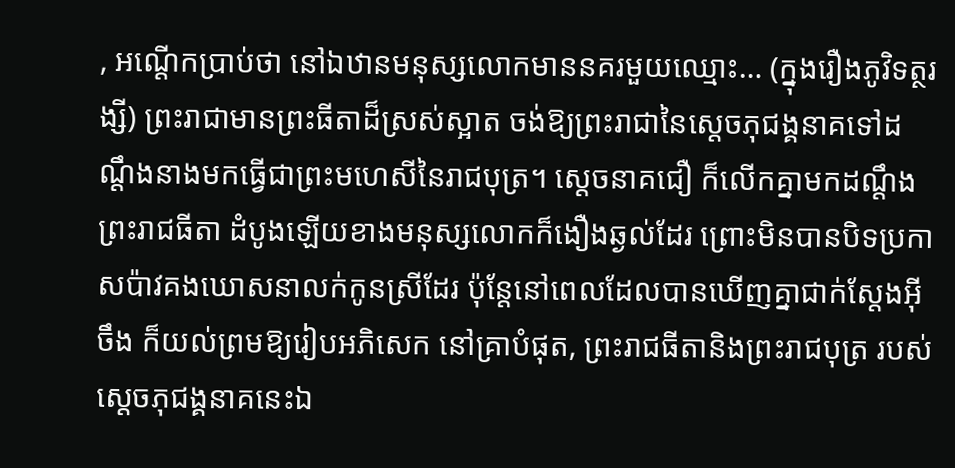, អណ្ដើកប្រាប់ថា នៅឯឋានមនុស្សលោកមាននគរមួយឈ្មោះ… (ក្នុងរឿងភូវិទត្ថរង្សី) ព្រះរាជាមានព្រះធីតាដ៏ស្រស់ស្អាត ចង់ឱ្យព្រះរាជានៃស្ដេចភុជង្គនាគទៅដណ្ដឹងនាងមកធ្វើជាព្រះមហេសីនៃរាជបុត្រ។ ស្ដេចនាគជឿ ក៏លើកគ្នាមកដណ្ដឹងព្រះរាជធីតា ដំបូងឡើយខាងមនុស្សលោកក៏ងឿងឆ្ងល់ដែរ ព្រោះមិនបានបិទប្រកាសប៉ាវគងឃោសនាលក់កូនស្រីដែរ ប៉ុន្ដែនៅពេលដែលបានឃើញគ្នាជាក់ស្ដែងអ៊ីចឹង ក៏យល់ព្រមឱ្យរៀបអភិសេក នៅគ្រាបំផុត, ព្រះរាជធីតានិងព្រះរាជបុត្រ របស់ស្ដេចភុជង្គនាគនេះឯ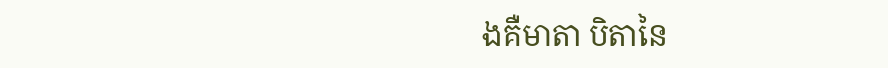ងគឺមាតា បិតានៃ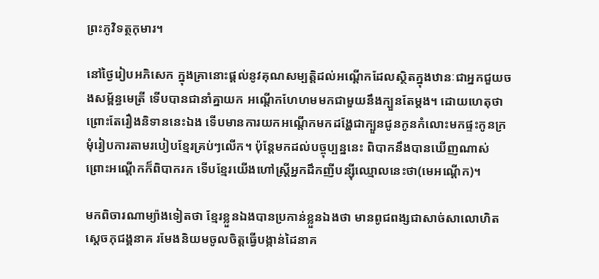ព្រះភូវិទត្ថកុមារ។

នៅថ្ងៃរៀបអភិសេក ក្នុងគ្រានោះផ្ដល់នូវគុណសម្បត្ដិដល់អណ្ដើកដែលស្ថិតក្នុងឋានៈជាអ្នកជួយចងសម្ព័ន្ធមេត្រី ទើបបានជានាំគ្នាយក អណ្ដើកហែហមមកជាមួយនឹងក្បួនតែម្ដង។ ដោយហេតុថា ព្រោះតែរឿងនិទាននេះឯង ទើបមានការយកអណ្ដើកមកដង្ហែជាក្បួនជូនកូនកំលោះមកផ្ទះកូនក្រមុំរៀបការតាមរបៀបខ្មែរគ្រប់ៗលើក។ ប៉ុន្ដែមកដល់បច្ចុប្បន្ននេះ ពិបាកនឹងបានឃើញណាស់ ព្រោះអណ្ដើកក៏ពិបាករក ទើបខ្មែរយើងហៅស្ដ្រីអ្នកដឹកញីបន្ស៊ីឈ្មោលនេះថា(មេអណ្ដើក)។

មកពិចារណាម្យ៉ាងទៀតថា ខ្មែរខ្លួនឯងបានប្រកាន់ខ្លួនឯងថា មានពូជពង្សជាសាច់សាលោហិតស្ដេចភុជង្គនាគ រមែងនិយមចូលចិត្តធ្វើបង្កាន់ដៃនាគ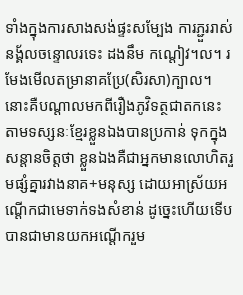ទាំងក្នុងការសាងសង់ផ្ទះសម្បែង ការភ្ជួររាស់នង្គ័លចន្ទោលរទេះ ដងនឹម កណ្ដៀវ។ល។ រមែងមើលតម្រានាគប្រែ(សិរសា)ក្បាល។ នោះគឺបណ្ដាលមកពីរឿងភូវិទត្ថជាតកនេះ តាមទស្សនៈខ្មែរខ្លួនឯងបានប្រកាន់ ទុកក្នុងសន្ដានចិត្តថា ខ្លួនឯងគឺជាអ្នកមានលោហិតរួមផ្សំគ្នារវាងនាគ+មនុស្ស ដោយអាស្រ័យអណ្ដើកជាមេទាក់ទងសំខាន់ ដូច្នេះហើយទើបបានជាមានយកអណ្ដើករួម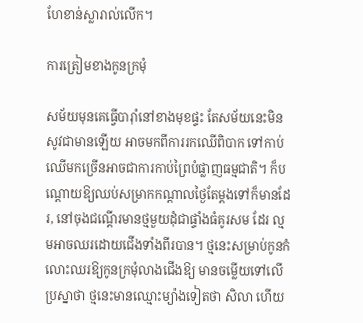ហែខាន់ស្លារាល់លើក។

ការត្រៀមខាងកូនក្រមុំ

សម័យមុនគេធ្វើបារ៉ាំនៅខាងមុខផ្ទះ តែសម័យនេះមិនសូវជាមានឡើយ អាចមកពីការរកឈើពិបាក ទៅកាប់ឈើមកច្រើនអាចជាការកាប់ព្រៃបំផ្លាញធម្មជាតិ។ ក៏បណ្ដោយឱ្យឈប់សម្រាកកណ្ដាលថ្ងៃតែម្ដងទៅក៏មានដែរ, នៅចុងជណ្ដើរមានថ្មមួយដុំជាផ្ទាំងធំគូរសម ដែរ ល្មមអាចឈរដោយជើងទាំងពីរបាន។ ថ្មនេះសម្រាប់កូនកំលោះឈរឱ្យកូនក្រមុំលាងជើងឱ្យ មានចម្លើយទៅលើប្រស្នាថា ថ្មនេះមានឈ្មោះម្យ៉ាងទៀតថា សិលា ហើយ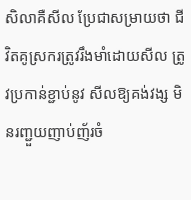សិលាគឺសីល ប្រែជាសម្រាយថា ជីវិតគូស្រករត្រូវរឹងមាំដោយសីល ត្រូវប្រកាន់ខ្ជាប់នូវ សីលឱ្យគង់វង្ស មិនរញ្ជួយញាប់ញ័រចំ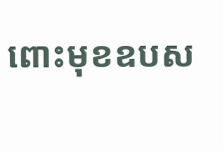ពោះមុខឧបស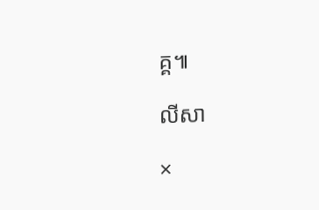គ្គ៕

លីសា

×